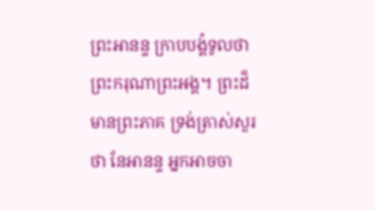ព្រះអានន្ទ ក្រាបបង្គំទូលថា ព្រះករុណាព្រះអង្គ។ ព្រះដ៏មានព្រះភាគ ទ្រង់ត្រាស់សួរថា នែអានន្ទ អ្នកអាចចា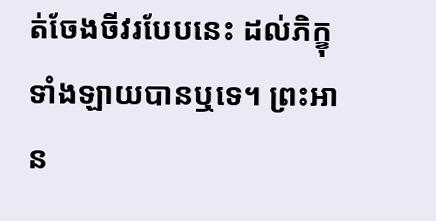ត់ចែងចីវរបែបនេះ ដល់ភិក្ខុទាំងឡាយបានឬទេ។ ព្រះអាន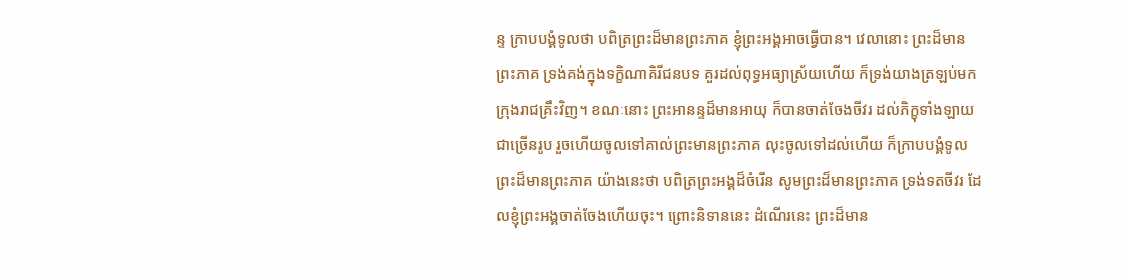ន្ទ ក្រាបបង្គំទូលថា បពិត្រព្រះដ៏មានព្រះភាគ ខ្ញុំព្រះអង្គអាចធ្វើបាន។ វេលានោះ ព្រះដ៏មានព្រះភាគ ទ្រង់គង់ក្នុងទក្ខិណាគិរីជនបទ គួរដល់ពុទ្ធអធ្យាស្រ័យហើយ ក៏ទ្រង់យាងត្រឡប់មកក្រុងរាជគ្រឹះវិញ។ ខណៈនោះ ព្រះអានន្ទដ៏មានអាយុ ក៏បានចាត់ចែងចីវរ ដល់ភិក្ខុទាំងឡាយជាច្រើនរូប រួចហើយចូលទៅគាល់ព្រះមានព្រះភាគ លុះចូលទៅដល់ហើយ ក៏ក្រាបបង្គំទូលព្រះដ៏មានព្រះភាគ យ៉ាងនេះថា បពិត្រព្រះអង្គដ៏ចំរើន សូមព្រះដ៏មានព្រះភាគ ទ្រង់ទតចីវរ ដែលខ្ញុំព្រះអង្គចាត់ចែងហើយចុះ។ ព្រោះនិទាននេះ ដំណើរនេះ ព្រះដ៏មាន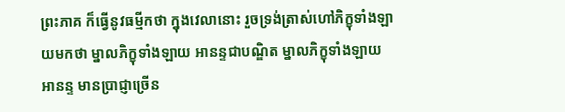ព្រះភាគ ក៏ធ្វើនូវធម្មីកថា ក្នុងវេលានោះ រួចទ្រង់ត្រាស់ហៅភិក្ខុទាំងឡាយមកថា ម្នាលភិក្ខុទាំងឡាយ អានន្ទជាបណ្ឌិត ម្នាលភិក្ខុទាំងឡាយ អានន្ទ មានប្រាជ្ញាច្រើន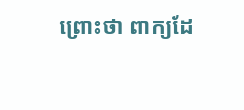ព្រោះថា ពាក្យដែ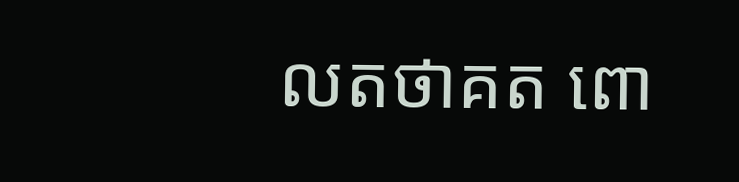លតថាគត ពោ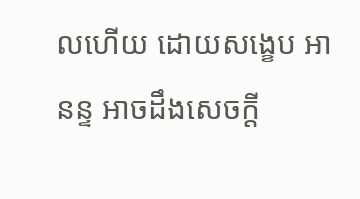លហើយ ដោយសង្ខេប អានន្ទ អាចដឹងសេចក្តី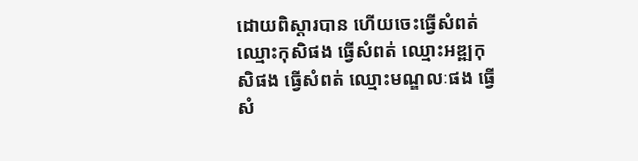ដោយពិស្តារបាន ហើយចេះធ្វើសំពត់ ឈ្មោះកុសិផង ធ្វើសំពត់ ឈ្មោះអឌ្ឍកុសិផង ធ្វើសំពត់ ឈ្មោះមណ្ឌលៈផង ធ្វើសំ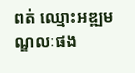ពត់ ឈ្មោះអឌ្ឍមណ្ឌលៈផង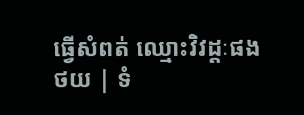ធ្វើសំពត់ ឈ្មោះវិវដ្តៈផង
ថយ | ទំ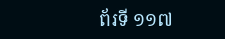ព័រទី ១១៧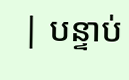| បន្ទាប់